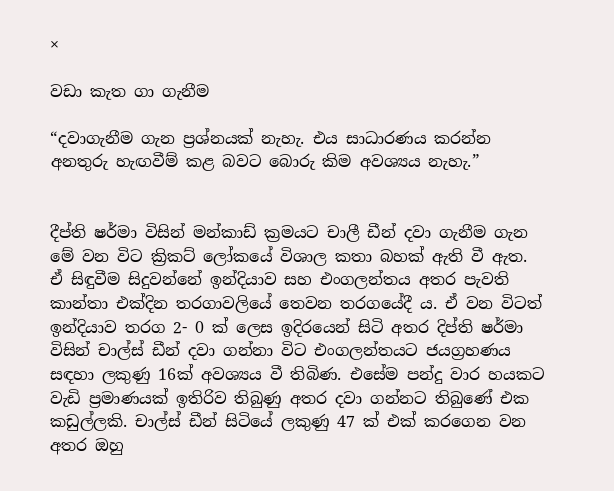×

වඩා කැත ගා ගැනීම

“දවාගැනීම ගැන ප්‍රශ්නයක් නැහැ. එය සාධාරණය කරන්න අනතුරු හැඟවීම් කළ බවට බොරු කිම අවශ්‍යය නැහැ.”


දීප්ති ෂර්මා විසින් මන්කාඩ් ක්‍රමයට චාලී ඩීන් දවා ගැනීම ගැන මේ වන විට ක්‍රිකට් ලෝකයේ විශාල කතා බහක් ඇති වී ඇත. ඒ සිඳුවීම සිදුවන්නේ ඉන්දියාව සහ එංගලන්තය අතර පැවති කාන්තා එක්දින තරගාවලියේ තෙවන තරගයේදී ය. ඒ වන විටත් ඉන්දියාව තරග 2- 0 ක් ලෙස ඉදිරයෙන් සිටි අතර දිප්ති ෂර්මා විසින් චාල්ස් ඩීන් දවා ගන්නා විට එංගලන්තයට ජයග්‍රහණය සඳහා ලකුණු 16ක් අවශ්‍යය වී තිබිණ. එසේම පන්දු වාර හයකට වැඩි ප්‍රමාණයක් ඉතිරිව තිබුණු අතර දවා ගන්නට තිබුණේ එක කඩුල්ලකි. චාල්ස් ඩීන් සිටියේ ලකුණු 47 ක් එක් කරගෙන වන අතර ඔහු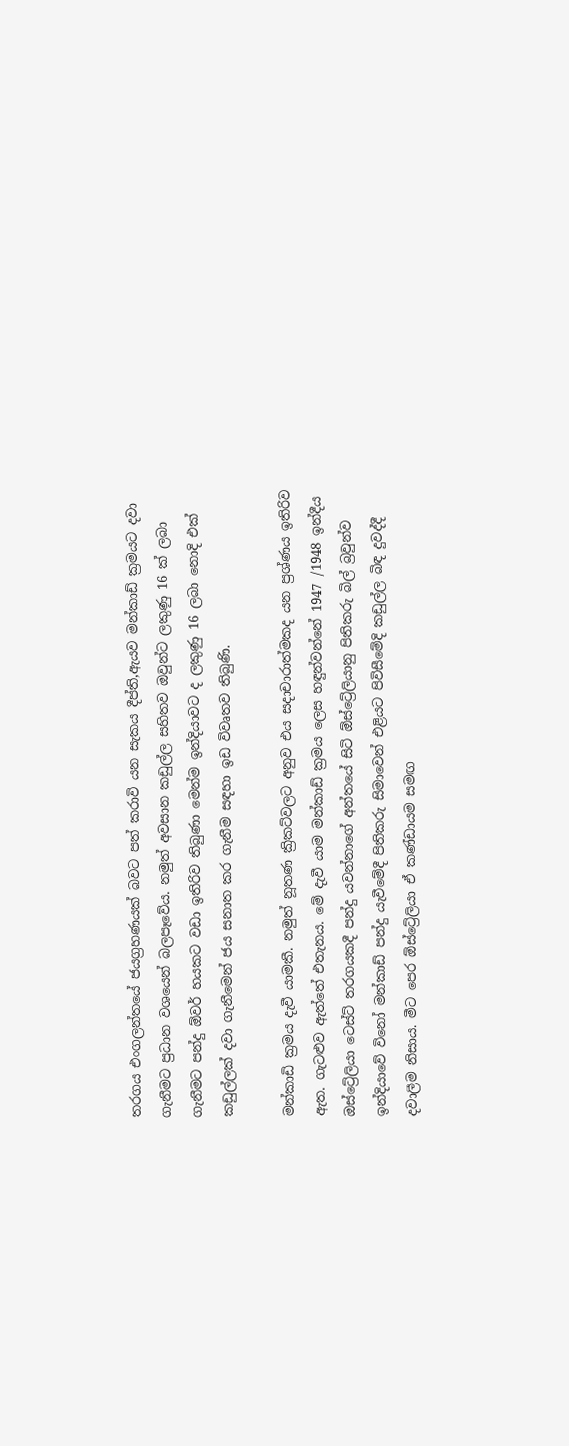තරගය එංගලන්තයේ ජයග්‍රහණයක් බවට පත් කරාවි යන සැකය දීප්ති,ඇයව මන්කාඩ් ක්‍රමයට දවා ගැනීමට ප්‍රධාන වශයෙන් බලපෑවේය. නමුත් අවසාන කඩුල්ල සහිතව ඔවුන්ට ලකුණු 16 ක් ලබා ගැනීමට පන්දු ඕවර් හයකට වඩා ඉතිරිව තිබුණා මෙන්ම ඉන්දියාවට ද ලකුණු 16 ලබා නොදි එක් කඩුල්ලක් දවා ගැනීමෙන් ජය සනාත කර ගැනීම සඳහා ඉඩ විවෘතව තිබුණි.

මන්කාඩි ක්‍රමය දැවී යාමකී. නමුත් නූතණ ක්‍රිකට්වලට අනුව එය සදාචාරාත්මකද යන ප්‍රශ්ණය ඉතිරිව ඇත. ගැටළුව ඇත්තේ එතැනය. මේ දැවී යාම මන්කාඩ් ක්‍රමය ලෙස හඳුන්වන්නේ 1947 /1948 ඉන්දීය ඔස්ට්‍රේලියා ටෙස්ට් තරගයකදී පන්දු යවන්නාගේ අන්තයේ සිටි ඕස්ට්‍රේලියානු පිතිකරු බිල් බ්‍රවුන්ව ඉන්දියාවේ විනෝ මන්කාඩ් පන්දු යැවීමේදී පිතිකරු සිමාවෙන් එළියට පිවිසීමේදි කඩුල්ල බිඳ දුවද්දී දවාලීම නිසාය. මීට පෙර ඕස්ට්‍රේලියා ඒ කණ්ඩායම සමඟ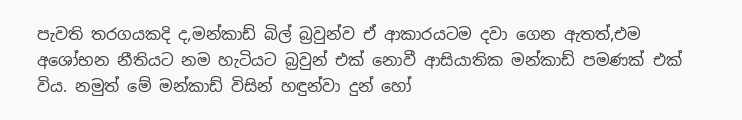පැවති තරගයකදි ද,මන්කාඩ් බිල් බ්‍රවුන්ව ඒ ආකාරයටම දවා ගෙන ඇතත්,එම අශෝභන නීතියට නම හැටියට බ්‍රවුන් එක් නොවී ආසියාතික මන්කාඩ් පමණක් එක් විය. නමුත් මේ මන්කාඩ් විසින් හඳුන්වා දුන් හෝ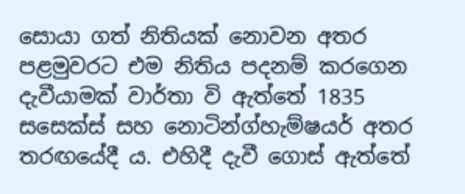සොයා ගත් නිතියක් නොවන අතර පළමුවරට එම නිතිය පදනම් කරගෙන දැවීයාමක් වාර්තා වි ඇත්තේ 1835 සසෙක්ස් සහ නොටින්ග්හැම්ෂයර් අතර තරඟයේදී ය. එහිදී දැවී ගොස් ඇත්තේ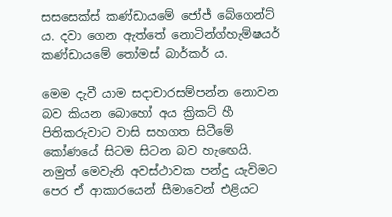සසසෙක්ස් කණ්ඩායමේ ජෝජ් බේගෙන්ට් ය. දවා ගෙන ඇත්තේ නොටින්ග්හැම්ෂයර් කණ්ඩායමේ තෝමස් බාර්කර් ය.

මෙම දැවී යාම සදාචාරසම්පන්න නොවන බව කියන බොහෝ අය ක්‍රිකට් හී පිතිකරුවාට වාසි සහගත සිටීමේ කෝණයේ සිටම සිටන බව හැඟෙයි. නමුත් මෙවැනි අවස්ථාවක පන්දු යැවිමට පෙර ඒ ආකාරයෙන් සීමාවෙන් එළියට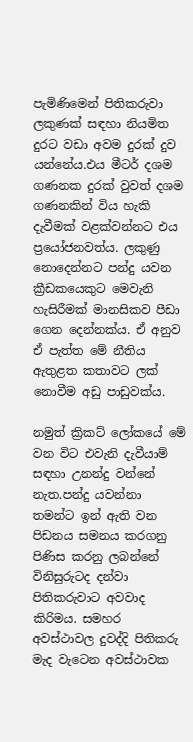පැමිණිමෙන් පිතිකරුවා ලකුණක් සඳහා නියමිත දුරට වඩා අවම දුරක් දුව යන්නේය.එය මීටර් දශම ගණනක දුරක් වුවත් දශම ගණනකින් විය හැකි දැවීමක් වළක්වන්නට එය ප්‍රයෝජනවත්ය. ලකුණු නොදෙන්නට පන්දු යවන ක්‍රීඩකයෙකුට මෙවැනි හැසිරීමක් මානසිකව පීඩා ගෙන දෙන්නක්ය. ඒ අනුව ඒ පැත්ත මේ නීතිය ඇතුළත කතාවට ලක් නොවීම අඩු පාඩුවක්ය.

නමුත් ක්‍රිකට් ලෝකයේ මේ වන විට එවැනි දැවීයාම් සඳහා උනන්දු වන්නේ නැත.පන්දු යවන්නා තමන්ට ඉන් ඇති වන පිඩනය සමනය කරගනු පිණිස කරනු ලබන්නේ විනිසුරුටද දන්වා පිතිකරුවාට අවවාද කිරිමය. සමහර අවස්ථාවල දුවද්දි පිතිකරු මැද වැටෙන අවස්ථාවක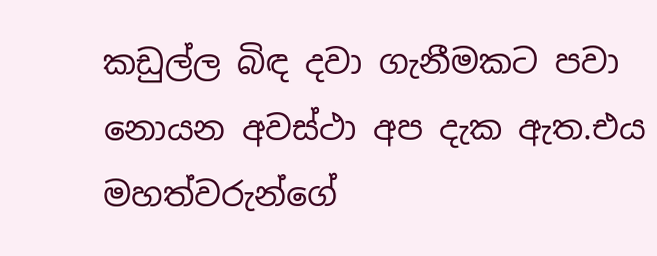කඩුල්ල බිඳ දවා ගැනීමකට පවා නොයන අවස්ථා අප දැක ඇත.එය මහත්වරුන්ගේ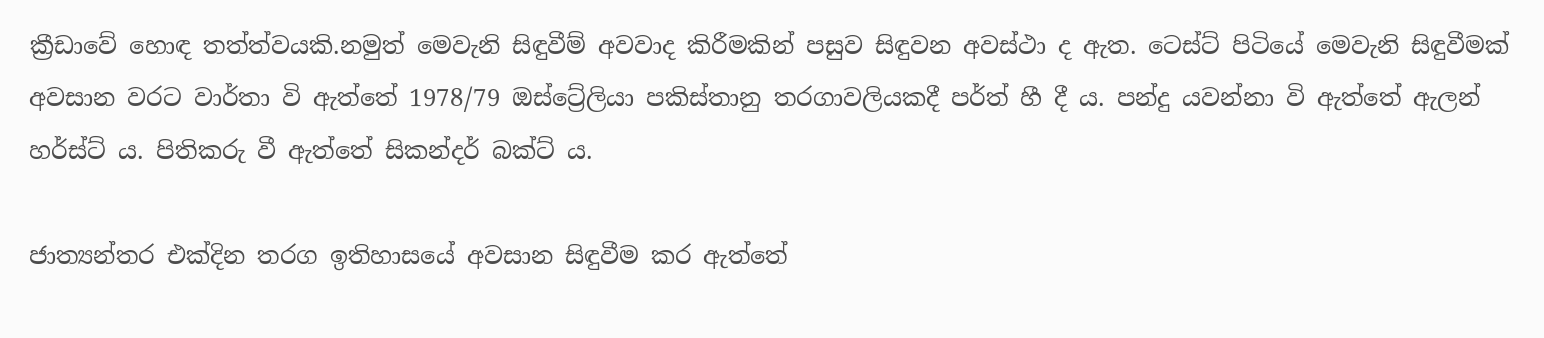ක්‍රීඩාවේ හොඳ තත්ත්වයකි.නමුත් මෙවැනි සිඳුවීම් අවවාද කිරීමකින් පසුව සිඳුවන අවස්ථා ද ඇත. ටෙස්ට් පිටියේ මෙවැනි සිඳුවීමක් අවසාන වරට වාර්තා වි ඇත්තේ 1978/79 ඔස්ට්‍රේලියා පකිස්තානු තරගාවලියකදී පර්ත් හී දී ය. පන්දු යවන්නා වි ඇත්තේ ඇලන් හර්ස්ට් ය. පිතිකරු වී ඇත්තේ සිකන්දර් බක්ට් ය.

ජාත්‍යන්තර එක්දින තරග ඉතිහාසයේ අවසාන සිඳුවීම කර ඇත්තේ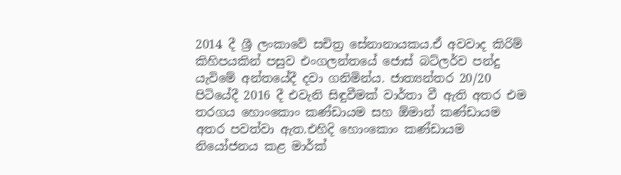2014 දී ශ්‍රී ලංකාවේ සචිත්‍ර සේනානායකය.ඒ අවවාද කිරිම් කිහිපයකින් පසුව එංගලන්තයේ ජොස් බට්ලර්ව පන්දු යැවිමේ අන්තයේදී දවා ගනිමින්ය. ජාත්‍යන්තර 20/20 පිටියේදී 2016 දී එවැනි සිඳුවීමක් වාර්තා වී ඇති අතර එම තරගය හොංකොං කණ්ඩායම සහ ඕමාන් කණ්ඩායම අතර පවත්වා ඇත.එහිදි හොංකොං කණ්ඩායම නියෝජනය කළ මාර්ක්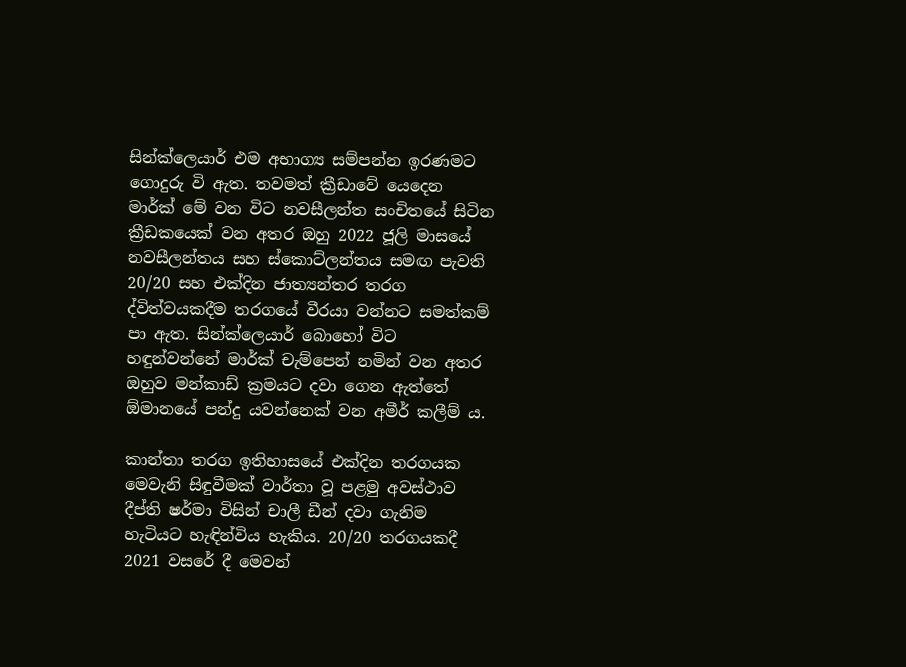සින්ක්ලෙයාර් එම අභාග්‍ය සම්පන්න ඉරණමට ගොදුරු වි ඇත. තවමත් ක්‍රීඩාවේ යෙදෙන මාර්ක් මේ වන විට නවසීලන්ත සංචිතයේ සිටින ක්‍රීඩකයෙක් වන අතර ඔහු 2022 ජූලි මාසයේ නවසීලන්තය සහ ස්කොට්ලන්තය සමඟ පැවති 20/20 සහ එක්දින ජාත්‍යන්තර තරග ද්විත්වයකදීම තරගයේ වීරයා වන්නට සමත්කම් පා ඇත. සින්ක්ලෙයාර් බොහෝ විට හඳුන්වන්නේ මාර්ක් චැම්පෙන් නමින් වන අතර ඔහුව මන්කාඩ් ක්‍රමයට දවා ගෙන ඇත්තේ ඕමානයේ පන්දු යවන්නෙක් වන අමීර් කලීම් ය.

කාන්තා තරග ඉතිහාසයේ එක්දින තරගයක මෙවැනි සිඳුවීමක් වාර්තා වූ පළමු අවස්ථාව දීප්ති ෂර්මා විසින් චාලී ඩීන් දවා ගැනිම හැටියට හැඳින්විය හැකිය. 20/20 තරගයකදී 2021 වසරේ දී මෙවන්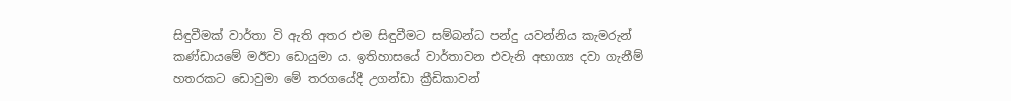සිඳුවීමක් වාර්තා වි ඇති අතර එම සිඳුවීමට සම්බන්ධ පන්දු යවන්නිය කැමරුන් කණ්ඩායමේ මඊවා ඩොයුමා ය. ඉතිහාසයේ වාර්තාවන එවැනි අභාග්‍ය දවා ගැනීම් හතරකට ඩොවුමා මේ තරගයේදී උගන්ඩා ක්‍රීඩිකාවන්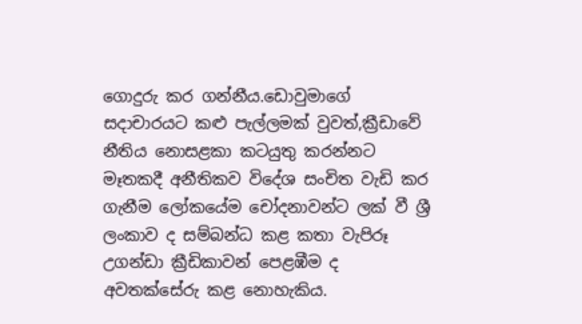ගොදුරු කර ගන්නීය.ඩොවුමාගේ සදාචාරයට කළු පැල්ලමක් වුවත්,ක්‍රීඩාවේ නීතිය නොසළකා කටයුතු කරන්නට මෑතකදී අනීතිකව විදේශ සංචිත වැඩි කර ගැනීම ලෝකයේම චෝදනාවන්ට ලක් වී ශ්‍රී ලංකාව ද සම්බන්ධ කළ කතා වැපිරූ උගන්ඩා ක්‍රීඩිකාවන් පෙළඹීම ද අවතක්සේරු කළ නොහැකිය.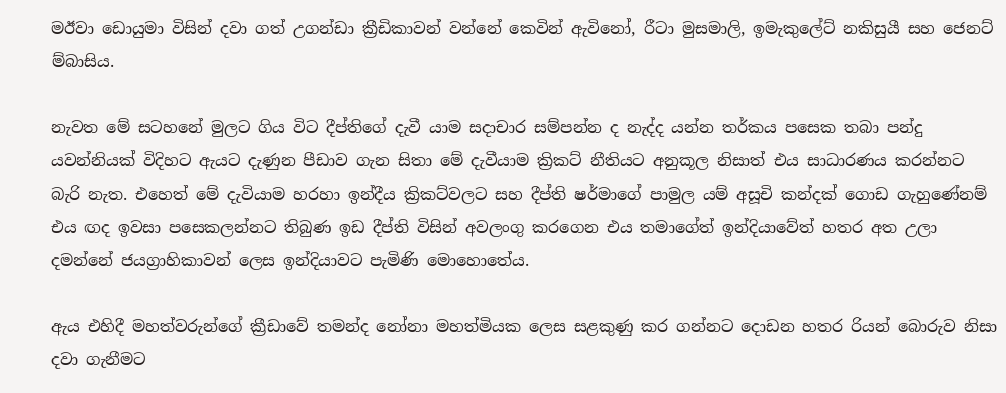මඊවා ඩොයුමා විසින් දවා ගත් උගන්ඩා ක්‍රීඩිකාවන් වන්නේ කෙවින් ඇවිනෝ, රීටා මුසමාලි, ඉමැකුලේට් නකිසුයී සහ ජෙනට් ම්බාසිය.

නැවත මේ සටහනේ මුලට ගිය විට දීප්තිගේ දැවී යාම සදාචාර සම්පන්න ද නැද්ද යන්න තර්කය පසෙක තබා පන්දු යවන්නියක් විදිහට ඇයට දැණුන පීඩාව ගැන සිතා මේ දැවීයාම ක්‍රිකට් නීතියට අනුකූල නිසාත් එය සාධාරණය කරන්නට බැරි නැත. එහෙත් මේ දැවියාම හරහා ඉන්දීය ක්‍රිකට්වලට සහ දීප්ති ෂර්මාගේ පාමුල යම් අසූචි කන්දක් ගොඩ ගැහුණේනම් එය ඟද ඉවසා පසෙකලන්නට තිබුණ ඉඩ දීප්ති විසින් අවලංගු කරගෙන එය තමාගේත් ඉන්දියාවේත් හතර අත උලා දමන්නේ ජයග්‍රාහිකාවන් ලෙස ඉන්දියාවට පැමිණි මොහොතේය.

ඇය එහිදී මහත්වරුන්ගේ ක්‍රීඩාවේ තමන්ද නෝනා මහත්මියක ලෙස සළකුණු කර ගන්නට දොඩන හතර රියන් බොරුව නිසා දවා ගැනීමට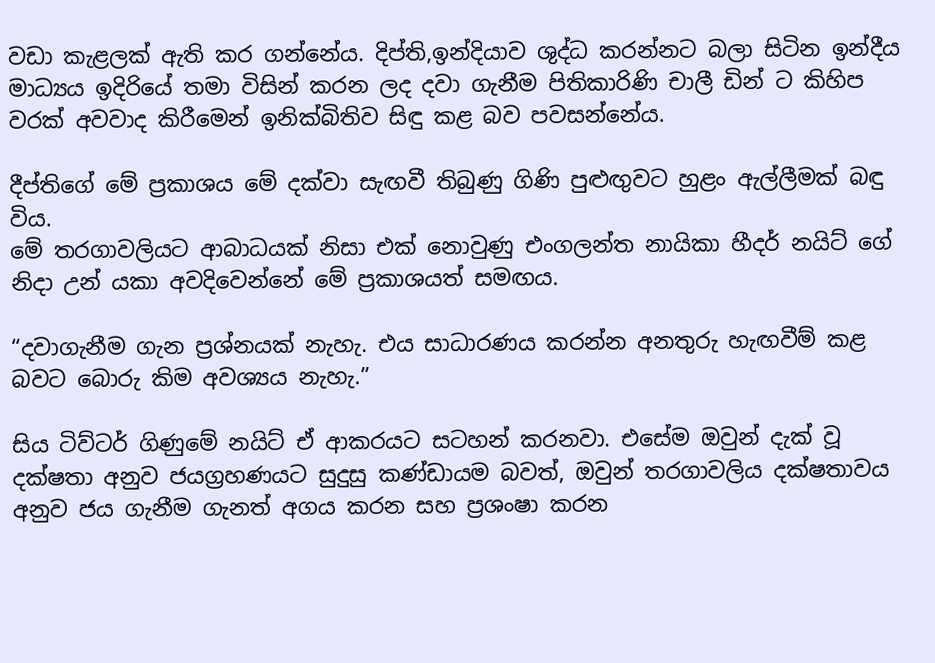වඩා කැළලක් ඇති කර ගන්නේය. දිප්ති,ඉන්දියාව ශුද්ධ කරන්නට බලා සිටින ඉන්දීය මාධ්‍යය ඉදිරියේ තමා විසින් කරන ලද දවා ගැනීම පිතිකාරිණි චාලී ඩින් ට කිහිප වරක් අවවාද කිරීමෙන් ඉනික්බිතිව සිඳු කළ බව පවසන්නේය.

දීප්තිගේ මේ ප්‍රකාශය මේ දක්වා සැඟවී තිබුණු ගිණි පුළුඟුවට හුළං ඇල්ලීමක් බඳු විය.
මේ තරගාවලියට ආබාධයක් නිසා එක් නොවුණු එංගලන්ත නායිකා හීදර් නයිට් ගේ නිදා උන් යකා අවදිවෙන්නේ මේ ප්‍රකාශයත් සමඟය.

“දවාගැනීම ගැන ප්‍රශ්නයක් නැහැ. එය සාධාරණය කරන්න අනතුරු හැඟවීම් කළ බවට බොරු කිම අවශ්‍යය නැහැ.”

සිය ටිව්ටර් ගිණුමේ නයිට් ඒ ආකරයට සටහන් කරනවා. එසේම ඔවුන් දැක් වූ දක්ෂතා අනුව ජයග්‍රහණයට සුදුසු කණ්ඩායම බවත්, ඔවුන් තරගාවලිය දක්ෂතාවය අනුව ජය ගැනීම ගැනත් අගය කරන සහ ප්‍රශංෂා කරන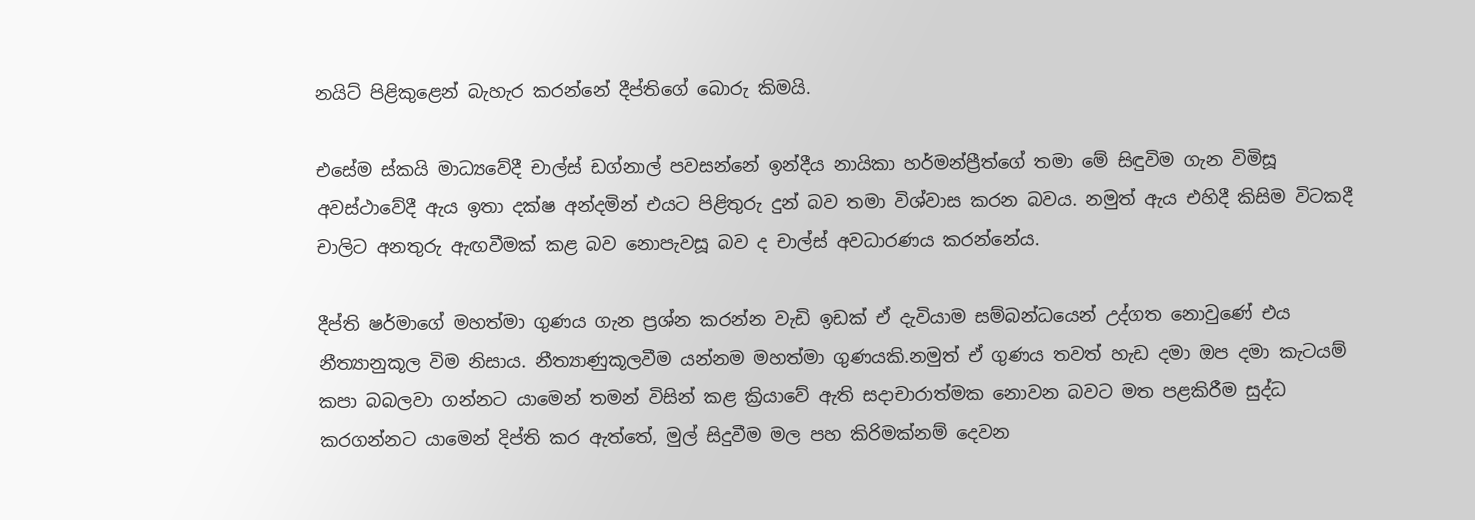නයිට් පිළිකුළෙන් බැහැර කරන්නේ දීප්තිගේ බොරු කිමයි.

එසේම ස්කයි මාධ්‍යවේදී චාල්ස් ඩග්නාල් පවසන්නේ ඉන්දීය නායිකා හර්මන්ප්‍රීත්ගේ තමා මේ සිඳුවිම ගැන විමිසූ අවස්ථාවේදී ඇය ඉතා දක්ෂ අන්දමින් එයට පිළිතුරු දුන් බව තමා විශ්වාස කරන බවය. නමුත් ඇය එහිදී කිසිම විටකදී චාලිට අනතුරු ඇඟවීමක් කළ බව නොපැවසූ බව ද චාල්ස් අවධාරණය කරන්නේය.

දීප්ති ෂර්මාගේ මහත්මා ගුණය ගැන ප්‍රශ්න කරන්න වැඩි ඉඩක් ඒ දැවියාම සම්බන්ධයෙන් උද්ගත නොවුණේ එය නීත්‍යානුකූල විම නිසාය. නීත්‍යාණුකූලවීම යන්නම මහත්මා ගුණයකි.නමුත් ඒ ගුණය තවත් හැඩ දමා ඔප දමා කැටයම් කපා බබලවා ගන්නට යාමෙන් තමන් විසින් කළ ක්‍රියාවේ ඇති සදාචාරාත්මක නොවන බවට මත පළකිරීම සුද්ධ කරගන්නට යාමෙන් දිප්ති කර ඇත්තේ, මුල් සිදුවීම මල පහ කිරිමක්නම් දෙවන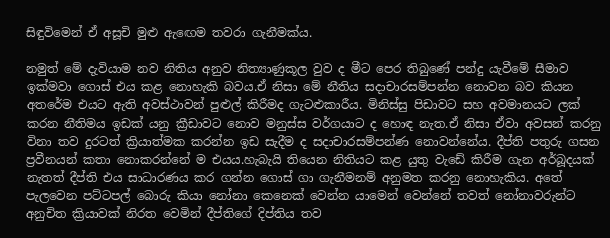සිඳුවිමෙන් ඒ අසූචි මුළු ඇඟෙම තවරා ගැනීමක්ය.

නමුත් මේ දැවියාම නව නිතිය අනුව නිත්‍යාණුකූල වුව ද මීට පෙර තිබුණේ පන්දු යැවීමේ සීමාව ඉක්මවා ගොස් එය කළ නොහැකි බවය.ඒ නිසා මේ නීතිය සදාචාරසම්පන්න නොවන බව කියන අතරේම එයට ඇති අවස්ථාවන් පුළුල් කිරීමද ගැටළුකාරීය. මිනිස්සු පිඩාවට සහ අවමානයට ලක් කරන නීතිමය ඉඩක් යනු ක්‍රීඩාවට නොව මනුස්ස වර්ගයාට ද හොඳ නැත.ඒ නිසා ඒවා අවසන් කරනු විනා තව දුරටත් ක්‍රියාත්මක කරන්න ඉඩ සැදීම ද සදාචාරසම්පන්ණ නොවන්නේය. දීප්ති පතුරු ගසන ප්‍රවීනයන් කතා නොකරන්නේ ම එයය.හැබැයි තියෙන නිතියට කළ යුතු වැඩේ කිරීම ගැන අර්බූදයක් නැතත් දීප්ති එය සාධාරණය කර ගන්න ගොස් ගා ගැනීමනම් අනුමත කරනු නොහැකිය. අතේ පැලවෙන පට්ටපල් බොරු කියා නෝනා කෙනෙක් වෙන්න යාමෙන් වෙන්නේ තවත් නෝනාවරුන්ට අනුචිත ක්‍රියාවක් නිරත වෙමින් දීප්තිගේ දිප්තිය තව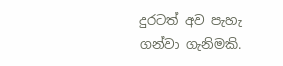දුරටත් අව පැහැ ගන්වා ගැනිමකි.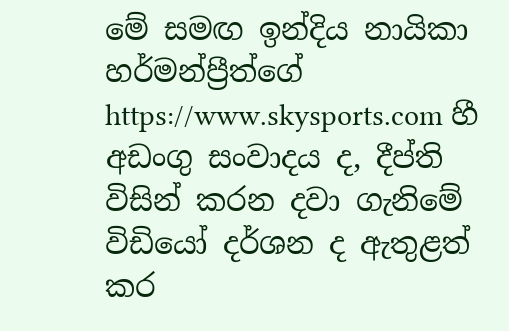මේ සමඟ ඉන්දිය නායිකා හර්මන්ප්‍රීත්ගේ https://www.skysports.com හී අඩංගු සංවාදය ද, දීප්ති විසින් කරන දවා ගැනිමේ විඩියෝ දර්ශන ද ඇතුළත් කර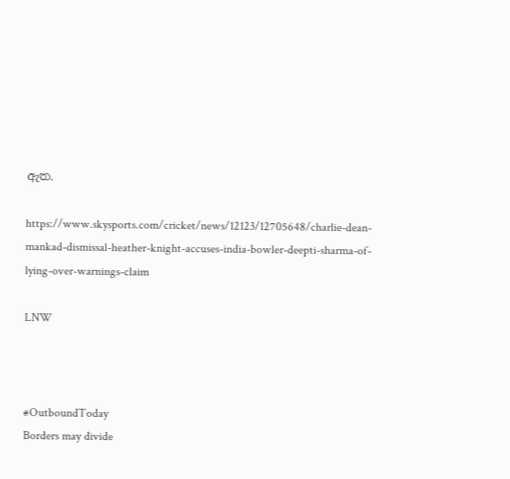ඇත.

https://www.skysports.com/cricket/news/12123/12705648/charlie-dean-mankad-dismissal-heather-knight-accuses-india-bowler-deepti-sharma-of-lying-over-warnings-claim

LNW



#OutboundToday
Borders may divide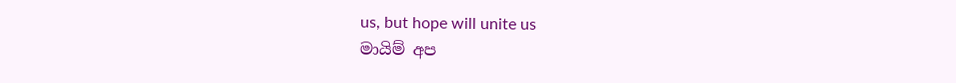us, but hope will unite us
මායිම් අප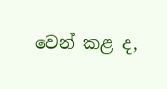වෙන් කළ ද,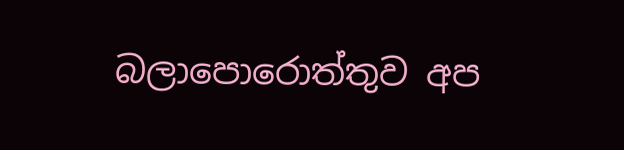බලාපොරොත්තුව අප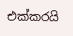එක්කරයි